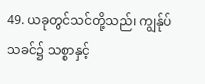49. ယခုတွင်သင်တို့သည်၊ ကျွန်ုပ်သခင်၌ သစ္စာနှင့်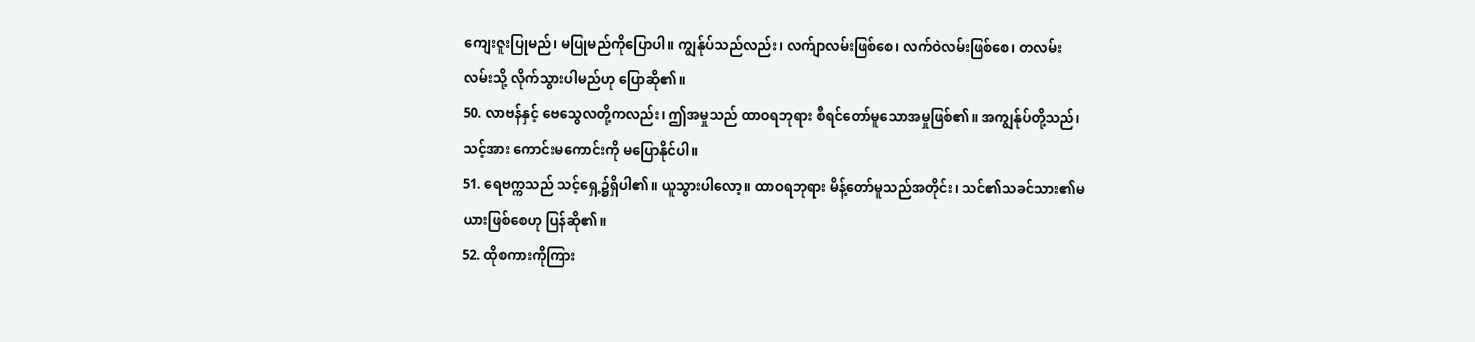ကျေးဇူးပြုမည်၊ မပြုမည်ကိုပြောပါ။ ကျွန်ုပ်သည်လည်း၊ လက်ျာလမ်းဖြစ်စေ၊ လက်ဝဲလမ်းဖြစ်စေ၊ တလမ်းလမ်းသို့ လိုက်သွားပါမည်ဟု ပြောဆို၏။
50. လာဗန်နှင့် ဗေသွေလတို့ကလည်း၊ ဤအမှုသည် ထာဝရဘုရား စီရင်တော်မူသောအမှုဖြစ်၏။ အကျွန်ုပ်တို့သည်၊ သင့်အား ကောင်းမကောင်းကို မပြောနိုင်ပါ။
51. ရေဗက္ကသည် သင့်ရှေ့၌ရှိပါ၏။ ယူသွားပါလော့။ ထာဝရဘုရား မိန့်တော်မူသည်အတိုင်း၊ သင်၏သခင်သား၏မယားဖြစ်စေဟု ပြန်ဆို၏။
52. ထိုစကားကိုကြား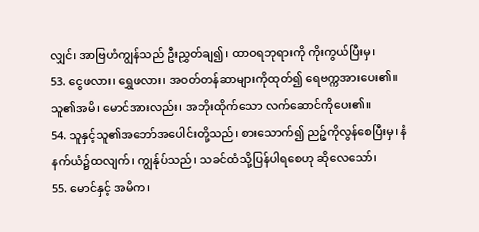လျှင်၊ အာဗြဟံကျွန်သည် ဦးညွှတ်ချ၍၊ ထာဝရဘုရားကို ကိုးကွယ်ပြီးမှ၊
53. ငွေဖလား၊ ရွှေဖလား၊ အဝတ်တန်ဆာများကိုထုတ်၍ ရေဗက္ကအားပေး၏။ သူ၏အမိ၊ မောင်အားလည်း၊ အဘိုးထိုက်သော လက်ဆောင်ကိုပေး၏။
54. သူနှင့်သူ၏အဘော်အပေါင်းတို့သည်၊ စားသောက်၍ ညဉ့်ကိုလွန်စေပြီးမှ၊ နံနက်ယံ၌ထလျက်၊ ကျွန်ုပ်သည်၊ သခင်ထံသို့ပြန်ပါရစေဟု ဆိုလေသော်၊
55. မောင်နှင့် အမိက၊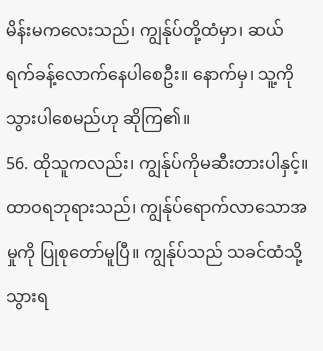မိန်းမကလေးသည်၊ ကျွန်ုပ်တို့ထံမှာ၊ ဆယ်ရက်ခန့်လောက်နေပါစေဦး။ နောက်မှ၊ သူ့ကိုသွားပါစေမည်ဟု ဆိုကြ၏။
56. ထိုသူကလည်း၊ ကျွန်ုပ်ကိုမဆီးတားပါနှင့်။ ထာဝရဘုရားသည်၊ ကျွန်ုပ်ရောက်လာသောအမှုကို ပြုစုတော်မူပြီ။ ကျွန်ုပ်သည် သခင်ထံသို့သွားရ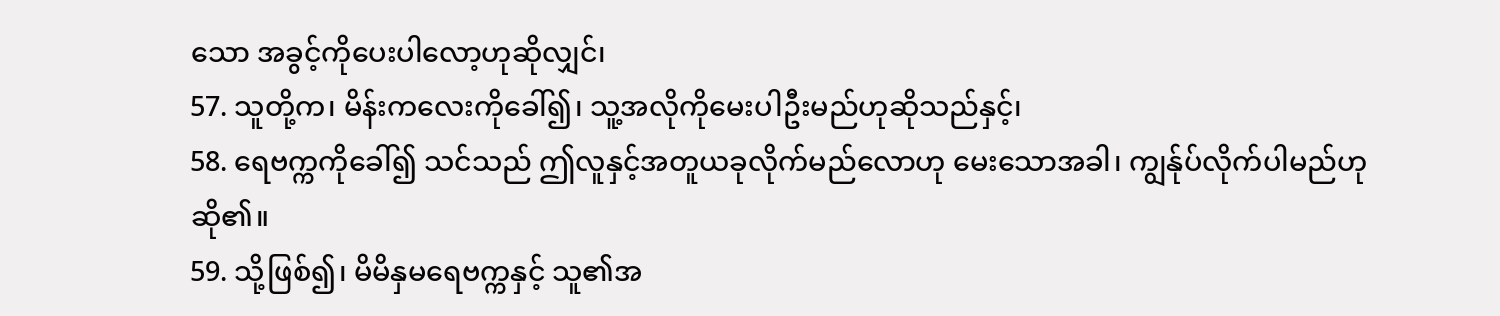သော အခွင့်ကိုပေးပါလော့ဟုဆိုလျှင်၊
57. သူတို့က၊ မိန်းကလေးကိုခေါ်၍၊ သူ့အလိုကိုမေးပါဦးမည်ဟုဆိုသည်နှင့်၊
58. ရေဗက္ကကိုခေါ်၍ သင်သည် ဤလူနှင့်အတူယခုလိုက်မည်လောဟု မေးသောအခါ၊ ကျွန်ုပ်လိုက်ပါမည်ဟုဆို၏။
59. သို့ဖြစ်၍၊ မိမိနှမရေဗက္ကနှင့် သူ၏အ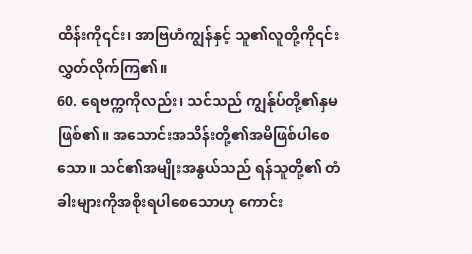ထိန်းကို၎င်း၊ အာဗြဟံကျွန်နှင့် သူ၏လူတို့ကို၎င်းလွှတ်လိုက်ကြ၏။
60. ရေဗက္ကကိုလည်း၊ သင်သည် ကျွန်ုပ်တို့၏နှမဖြစ်၏။ အသောင်းအသိန်းတို့၏အမိဖြစ်ပါစေသော။ သင်၏အမျိုးအနွယ်သည် ရန်သူတို့၏ တံခါးများကိုအစိုးရပါစေသောဟု ကောင်း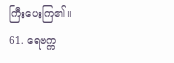ကြီးပေးကြ၏။
61. ရေဗက္က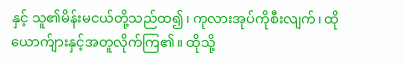နှင့် သူ၏မိန်းမငယ်တို့သည်ထ၍၊ ကုလားအုပ်ကိုစီးလျက်၊ ထိုယောက်ျားနှင့်အတူလိုက်ကြ၏။ ထိုသို့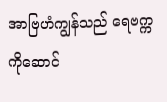အာဗြဟံကျွန်သည် ရေဗက္ကကိုဆောင်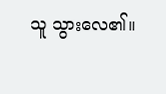သူ သွားလေ၏။